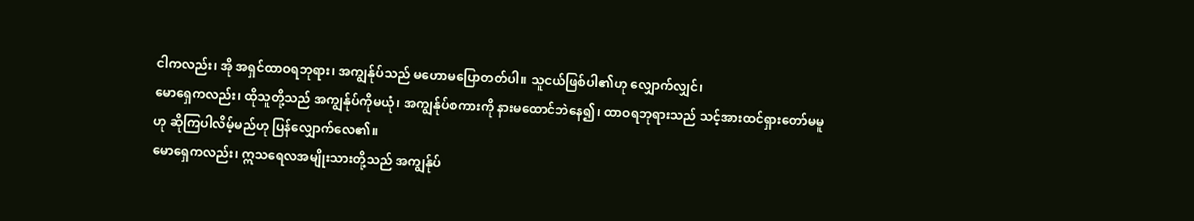ငါကလည်း၊ အို အရှင်ထာဝရဘုရား၊ အကျွန်ုပ်သည် မဟောမပြောတတ်ပါ။ သူငယ်ဖြစ်ပါ၏ဟု လျှောက်လျှင်၊
မောရှေကလည်း၊ ထိုသူတို့သည် အကျွန်ုပ်ကိုမယုံ၊ အကျွန်ုပ်စကားကို နားမထောင်ဘဲနေ၍၊ ထာဝရဘုရားသည် သင့်အားထင်ရှားတော်မမူဟု ဆိုကြပါလိမ့်မည်ဟု ပြန်လျှောက်လေ၏။
မောရှေကလည်း၊ ဣသရေလအမျိုးသားတို့သည် အကျွန်ုပ်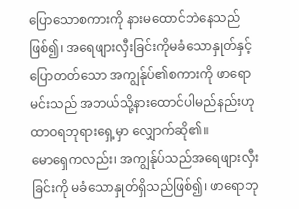ပြောသောစကားကို နားမထောင်ဘဲနေသည်ဖြစ်၍၊ အရေဖျားလှီးခြင်းကိုမခံသောနှုတ်နှင့် ပြောတတ်သော အကျွန်ုပ်၏စကားကို ဖာရောမင်းသည် အဘယ်သို့နားထောင်ပါမည်နည်းဟု ထာဝရဘုရားရှေ့မှာ လျှောက်ဆို၏။
မောရှေကလည်း၊ အကျွန်ုပ်သည်အရေဖျားလှီးခြင်းကို မခံသောနှုတ်ရှိသည်ဖြစ်၍၊ ဖာရောဘု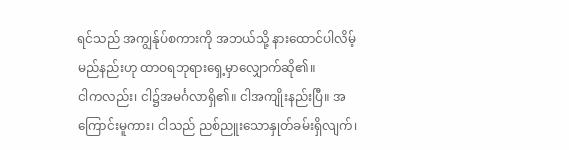ရင်သည် အကျွန်ုပ်စကားကို အဘယ်သို့ နားထောင်ပါလိမ့်မည်နည်းဟု ထာဝရဘုရားရှေ့မှာလျှောက်ဆို၏။
ငါကလည်း၊ ငါ၌အမင်္ဂလာရှိ၏။ ငါအကျိုးနည်းပြီ။ အကြောင်းမူကား၊ ငါသည် ညစ်ညူးသောနှုတ်ခမ်းရှိလျက်၊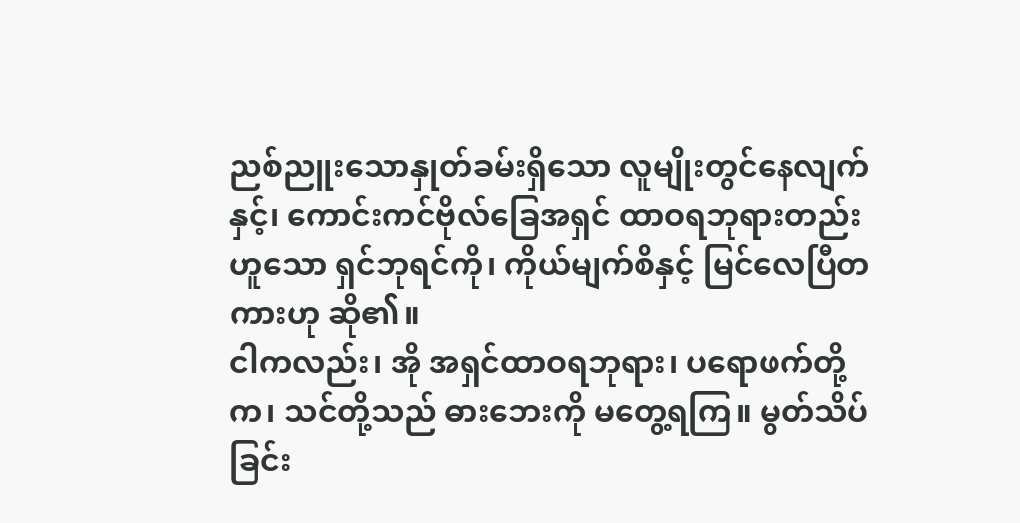ညစ်ညူးသောနှုတ်ခမ်းရှိသော လူမျိုးတွင်နေလျက်နှင့်၊ ကောင်းကင်ဗိုလ်ခြေအရှင် ထာဝရဘုရားတည်းဟူသော ရှင်ဘုရင်ကို၊ ကိုယ်မျက်စိနှင့် မြင်လေပြီတကားဟု ဆို၏။
ငါကလည်း၊ အို အရှင်ထာဝရဘုရား၊ ပရောဖက်တို့က၊ သင်တို့သည် ဓားဘေးကို မတွေ့ရကြ။ မွတ်သိပ်ခြင်း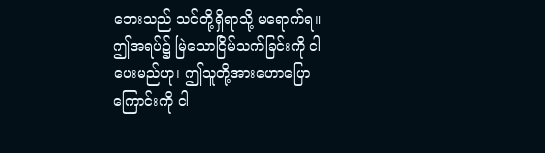ဘေးသည် သင်တို့ရှိရာသို့ မရောက်ရ။ ဤအရပ်၌ မြဲသောငြိမ်သက်ခြင်းကို ငါပေးမည်ဟု၊ ဤသူတို့အားဟောပြောကြောင်းကို ငါ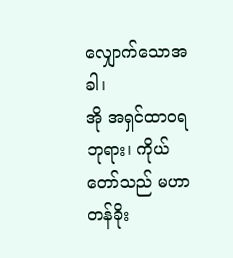လျှောက်သောအခါ၊
အို အရှင်ထာဝရဘုရား၊ ကိုယ်တော်သည် မဟာတန်ခိုး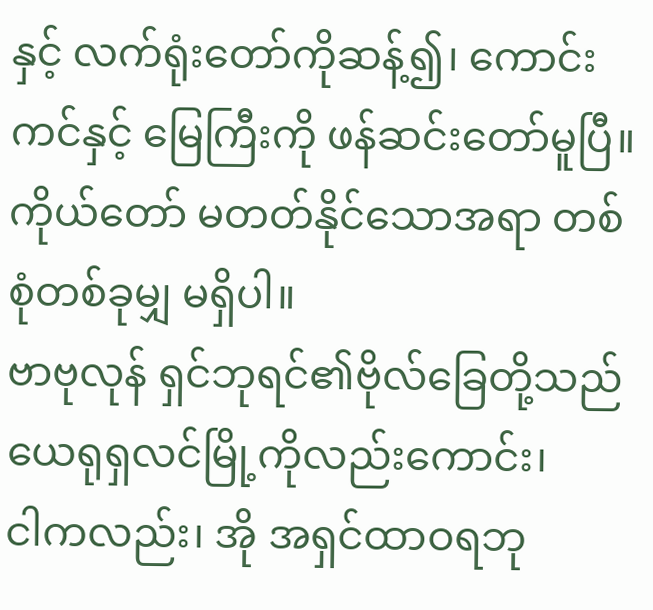နှင့် လက်ရုံးတော်ကိုဆန့်၍၊ ကောင်းကင်နှင့် မြေကြီးကို ဖန်ဆင်းတော်မူပြီ။ ကိုယ်တော် မတတ်နိုင်သောအရာ တစ်စုံတစ်ခုမျှ မရှိပါ။
ဗာဗုလုန် ရှင်ဘုရင်၏ဗိုလ်ခြေတို့သည် ယေရုရှလင်မြို့ကိုလည်းကောင်း၊
ငါကလည်း၊ အို အရှင်ထာဝရဘု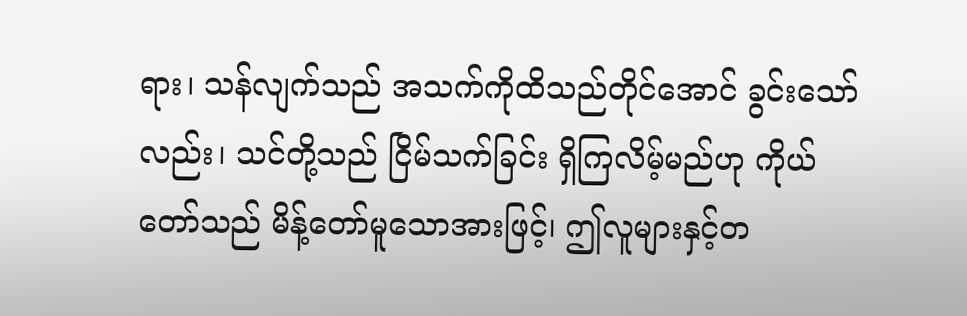ရား၊ သန်လျက်သည် အသက်ကိုထိသည်တိုင်အောင် ခွင်းသော်လည်း၊ သင်တို့သည် ငြိမ်သက်ခြင်း ရှိကြလိမ့်မည်ဟု ကိုယ်တော်သည် မိန့်တော်မူသောအားဖြင့်၊ ဤလူများနှင့်တ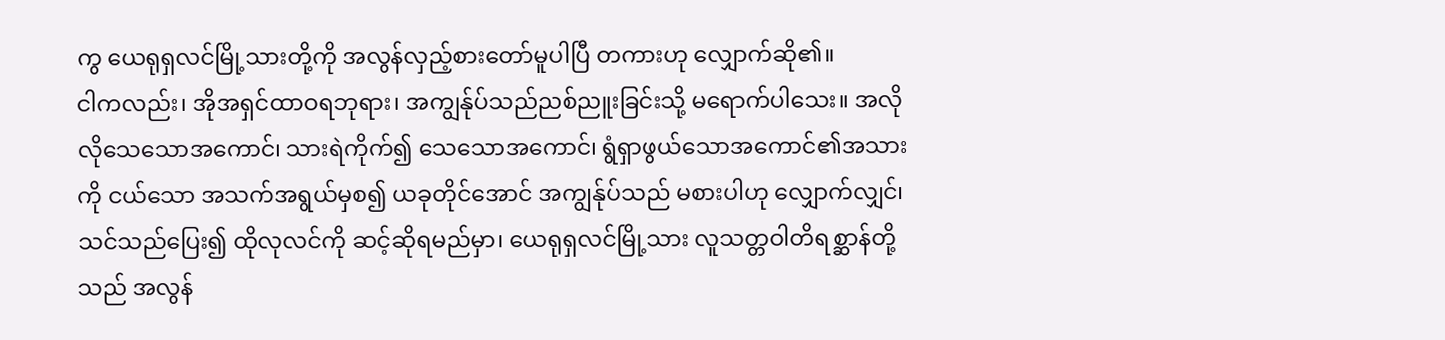ကွ ယေရုရှလင်မြို့သားတို့ကို အလွန်လှည့်စားတော်မူပါပြီ တကားဟု လျှောက်ဆို၏။
ငါကလည်း၊ အိုအရှင်ထာဝရဘုရား၊ အကျွန်ုပ်သည်ညစ်ညူးခြင်းသို့ မရောက်ပါသေး။ အလိုလိုသေသောအကောင်၊ သားရဲကိုက်၍ သေသောအကောင်၊ ရွံရှာဖွယ်သောအကောင်၏အသားကို ငယ်သော အသက်အရွယ်မှစ၍ ယခုတိုင်အောင် အကျွန်ုပ်သည် မစားပါဟု လျှောက်လျှင်၊
သင်သည်ပြေး၍ ထိုလုလင်ကို ဆင့်ဆိုရမည်မှာ၊ ယေရုရှလင်မြို့သား လူသတ္တဝါတိရစ္ဆာန်တို့သည် အလွန်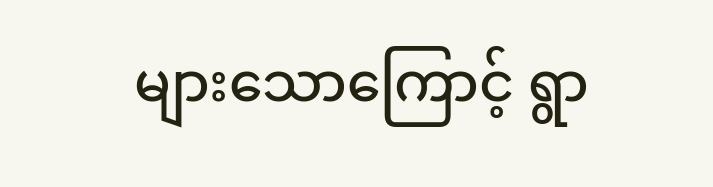များသောကြောင့် ရွာ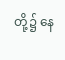တို့၌ နေ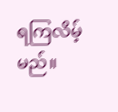ရကြလိမ့်မည်။